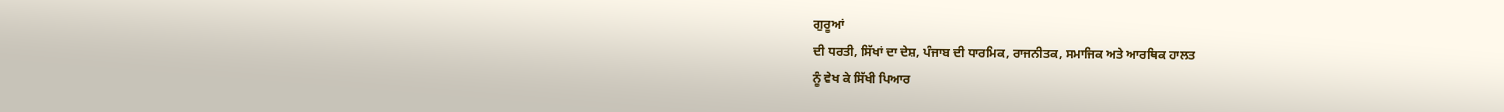ਗੁਰੂਆਂ
ਦੀ ਧਰਤੀ, ਸਿੱਖਾਂ ਦਾ ਦੇਸ਼, ਪੰਜਾਬ ਦੀ ਧਾਰਮਿਕ, ਰਾਜਨੀਤਕ, ਸਮਾਜਿਕ ਅਤੇ ਆਰਥਿਕ ਹਾਲਤ
ਨੂੰ ਵੇਖ ਕੇ ਸਿੱਖੀ ਪਿਆਰ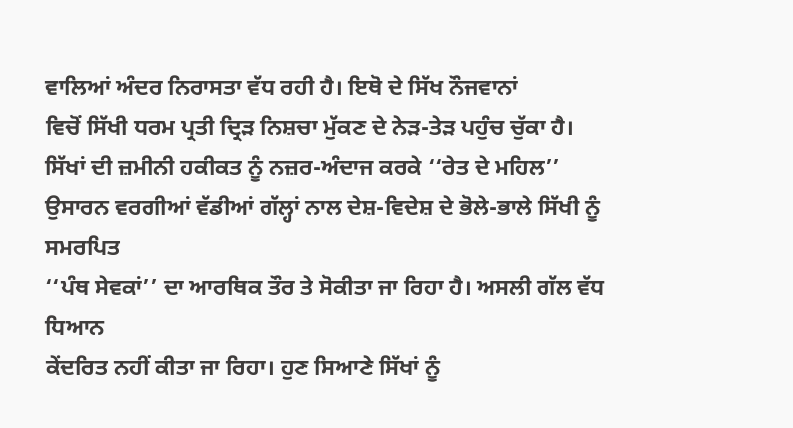ਵਾਲਿਆਂ ਅੰਦਰ ਨਿਰਾਸਤਾ ਵੱਧ ਰਹੀ ਹੈ। ਇਥੋ ਦੇ ਸਿੱਖ ਨੌਜਵਾਨਾਂ
ਵਿਚੋਂ ਸਿੱਖੀ ਧਰਮ ਪ੍ਰਤੀ ਦ੍ਰਿੜ ਨਿਸ਼ਚਾ ਮੁੱਕਣ ਦੇ ਨੇੜ-ਤੇੜ ਪਹੁੰਚ ਚੁੱਕਾ ਹੈ।
ਸਿੱਖਾਂ ਦੀ ਜ਼ਮੀਨੀ ਹਕੀਕਤ ਨੂੰ ਨਜ਼ਰ-ਅੰਦਾਜ ਕਰਕੇ ‘‘ਰੇਤ ਦੇ ਮਹਿਲ’’
ਉਸਾਰਨ ਵਰਗੀਆਂ ਵੱਡੀਆਂ ਗੱਲ੍ਹਾਂ ਨਾਲ ਦੇਸ਼-ਵਿਦੇਸ਼ ਦੇ ਭੋਲੇ-ਭਾਲੇ ਸਿੱਖੀ ਨੂੰ ਸਮਰਪਿਤ
‘‘ਪੰਥ ਸੇਵਕਾਂ’’ ਦਾ ਆਰਥਿਕ ਤੌਰ ਤੇ ਸੋਕੀਤਾ ਜਾ ਰਿਹਾ ਹੈ। ਅਸਲੀ ਗੱਲ ਵੱਧ ਧਿਆਨ
ਕੇਂਦਰਿਤ ਨਹੀਂ ਕੀਤਾ ਜਾ ਰਿਹਾ। ਹੁਣ ਸਿਆਣੇ ਸਿੱਖਾਂ ਨੂੰ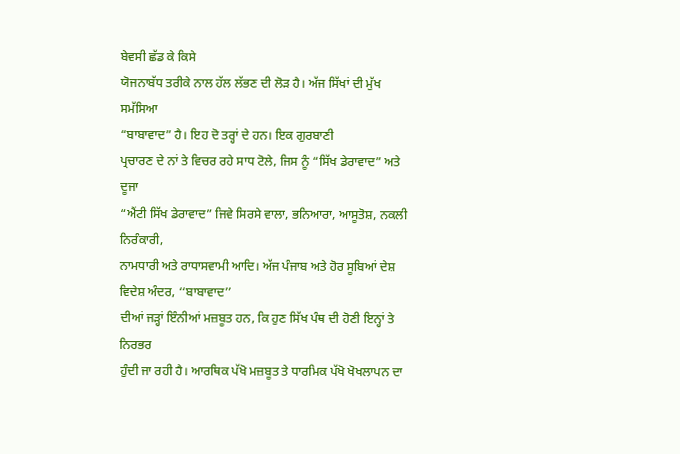ਬੇਵਸੀ ਛੱਡ ਕੇ ਕਿਸੇ
ਯੋਜਨਾਬੱਧ ਤਰੀਕੇ ਨਾਲ ਹੱਲ ਲੱਭਣ ਦੀ ਲੋੜ ਹੈ। ਅੱਜ ਸਿੱਖਾਂ ਦੀ ਮੁੱਖ ਸਮੱਸਿਆ
“ਬਾਬਾਵਾਦ” ਹੈ। ਇਹ ਦੋ ਤਰ੍ਹਾਂ ਦੇ ਹਨ। ਇਕ ਗੁਰਬਾਣੀ
ਪ੍ਰਚਾਰਣ ਦੇ ਨਾਂ ਤੇ ਵਿਚਰ ਰਹੇ ਸਾਧ ਟੋਲੇ, ਜਿਸ ਨੂੰ “ਸਿੱਖ ਡੇਰਾਵਾਦ” ਅਤੇ ਦੂਜਾ
“ਐਂਟੀ ਸਿੱਖ ਡੇਰਾਵਾਦ” ਜਿਵੇ ਸਿਰਸੇ ਵਾਲਾ, ਭਨਿਆਰਾ, ਆਸੂਤੋਸ਼, ਨਕਲੀ ਨਿਰੰਕਾਰੀ,
ਨਾਮਧਾਰੀ ਅਤੇ ਰਾਧਾਸਵਾਮੀ ਆਦਿ। ਅੱਜ ਪੰਜਾਬ ਅਤੇ ਹੋਰ ਸੂਬਿਆਂ ਦੇਸ਼ ਵਿਦੇਸ਼ ਅੰਦਰ, ‘‘ਬਾਬਾਵਾਦ’’
ਦੀਆਂ ਜੜ੍ਹਾਂ ਇੰਨੀਆਂ ਮਜ਼ਬੂਤ ਹਨ, ਕਿ ਹੁਣ ਸਿੱਖ ਪੰਥ ਦੀ ਹੋਣੀ ਇਨ੍ਹਾਂ ਤੇ ਨਿਰਭਰ
ਹੁੰਦੀ ਜਾ ਰਹੀ ਹੈ। ਆਰਥਿਕ ਪੱਖੋ ਮਜ਼ਬੂਤ ਤੇ ਧਾਰਮਿਕ ਪੱਖੋ ਖੋਖਲਾਪਨ ਦਾ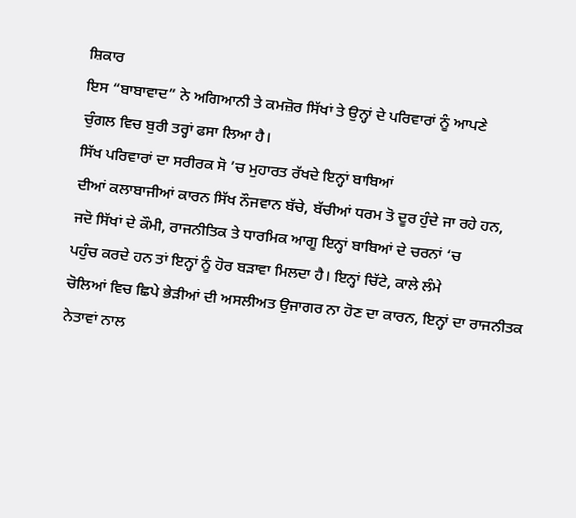ਸ਼ਿਕਾਰ
ਇਸ “ਬਾਬਾਵਾਦ” ਨੇ ਅਗਿਆਨੀ ਤੇ ਕਮਜ਼ੋਰ ਸਿੱਖਾਂ ਤੇ ਉਨ੍ਹਾਂ ਦੇ ਪਰਿਵਾਰਾਂ ਨੂੰ ਆਪਣੇ
ਚੁੰਗਲ ਵਿਚ ਬੁਰੀ ਤਰ੍ਹਾਂ ਫਸਾ ਲਿਆ ਹੈ।
ਸਿੱਖ ਪਰਿਵਾਰਾਂ ਦਾ ਸਰੀਰਕ ਸੋ ’ਚ ਮੁਹਾਰਤ ਰੱਖਦੇ ਇਨ੍ਹਾਂ ਬਾਬਿਆਂ
ਦੀਆਂ ਕਲਾਬਾਜੀਆਂ ਕਾਰਨ ਸਿੱਖ ਨੌਜਵਾਨ ਬੱਚੇ, ਬੱਚੀਆਂ ਧਰਮ ਤੋ ਦੂਰ ਹੁੰਦੇ ਜਾ ਰਹੇ ਹਨ,
ਜਦੋ ਸਿੱਖਾਂ ਦੇ ਕੌਮੀ, ਰਾਜਨੀਤਿਕ ਤੇ ਧਾਰਮਿਕ ਆਗੂ ਇਨ੍ਹਾਂ ਬਾਬਿਆਂ ਦੇ ਚਰਨਾਂ ‘ਚ
ਪਹੁੰਚ ਕਰਦੇ ਹਨ ਤਾਂ ਇਨ੍ਹਾਂ ਨੂੰ ਹੋਰ ਬੜਾਵਾ ਮਿਲਦਾ ਹੈ। ਇਨ੍ਹਾਂ ਚਿੱਟੇ, ਕਾਲੇ ਲੰਮੇ
ਚੋਲਿਆਂ ਵਿਚ ਛਿਪੇ ਭੇੜੀਆਂ ਦੀ ਅਸਲੀਅਤ ਉਜਾਗਰ ਨਾ ਹੋਣ ਦਾ ਕਾਰਨ, ਇਨ੍ਹਾਂ ਦਾ ਰਾਜਨੀਤਕ
ਨੇਤਾਵਾਂ ਨਾਲ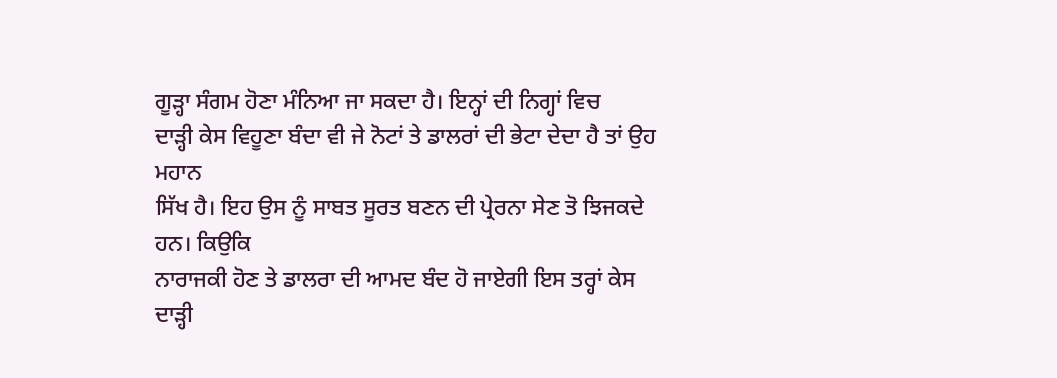ਗੂੜ੍ਹਾ ਸੰਗਮ ਹੋਣਾ ਮੰਨਿਆ ਜਾ ਸਕਦਾ ਹੈ। ਇਨ੍ਹਾਂ ਦੀ ਨਿਗ੍ਹਾਂ ਵਿਚ
ਦਾੜ੍ਹੀ ਕੇਸ ਵਿਹੂਣਾ ਬੰਦਾ ਵੀ ਜੇ ਨੋਟਾਂ ਤੇ ਡਾਲਰਾਂ ਦੀ ਭੇਟਾ ਦੇਦਾ ਹੈ ਤਾਂ ਉਹ ਮਹਾਨ
ਸਿੱਖ ਹੈ। ਇਹ ਉਸ ਨੂੰ ਸਾਬਤ ਸੂਰਤ ਬਣਨ ਦੀ ਪ੍ਰੇਰਨਾ ਸੇਣ ਤੋ ਝਿਜਕਦੇ ਹਨ। ਕਿਉਕਿ
ਨਾਰਾਜਕੀ ਹੋਣ ਤੇ ਡਾਲਰਾ ਦੀ ਆਮਦ ਬੰਦ ਹੋ ਜਾਏਗੀ ਇਸ ਤਰ੍ਹਾਂ ਕੇਸ ਦਾੜ੍ਹੀ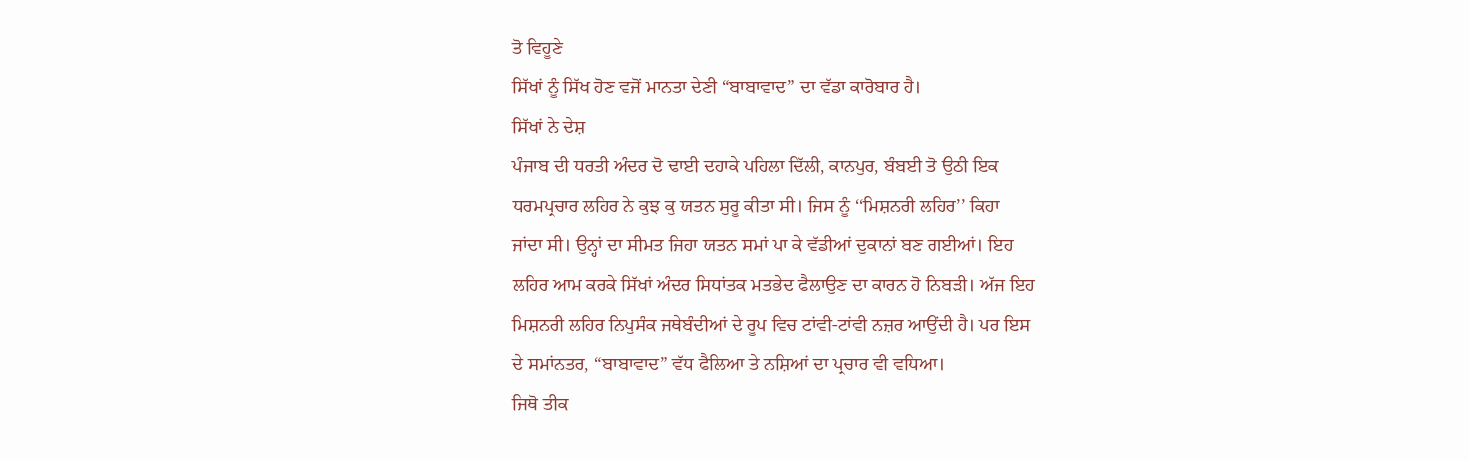ਤੋ ਵਿਹੂਣੇ
ਸਿੱਖਾਂ ਨੂੰ ਸਿੱਖ ਹੋਣ ਵਜੋਂ ਮਾਨਤਾ ਦੇਣੀ “ਬਾਬਾਵਾਦ” ਦਾ ਵੱਡਾ ਕਾਰੋਬਾਰ ਹੈ।
ਸਿੱਖਾਂ ਨੇ ਦੇਸ਼
ਪੰਜਾਬ ਦੀ ਧਰਤੀ ਅੰਦਰ ਦੋ ਢਾਈ ਦਹਾਕੇ ਪਹਿਲਾ ਦਿੱਲੀ, ਕਾਨਪੁਰ, ਬੰਬਈ ਤੋ ਉਠੀ ਇਕ
ਧਰਮਪ੍ਰਚਾਰ ਲਹਿਰ ਨੇ ਕੁਝ ਕੁ ਯਤਨ ਸੁਰੂ ਕੀਤਾ ਸੀ। ਜਿਸ ਨੂੰ ‘‘ਮਿਸ਼ਨਰੀ ਲਹਿਰ’’ ਕਿਹਾ
ਜਾਂਦਾ ਸੀ। ਉਨ੍ਹਾਂ ਦਾ ਸੀਮਤ ਜਿਹਾ ਯਤਨ ਸਮਾਂ ਪਾ ਕੇ ਵੱਡੀਆਂ ਦੁਕਾਨਾਂ ਬਣ ਗਈਆਂ। ਇਹ
ਲਹਿਰ ਆਮ ਕਰਕੇ ਸਿੱਖਾਂ ਅੰਦਰ ਸਿਧਾਂਤਕ ਮਤਭੇਦ ਫੈਲਾਉਣ ਦਾ ਕਾਰਨ ਹੋ ਨਿਬੜੀ। ਅੱਜ ਇਹ
ਮਿਸ਼ਨਰੀ ਲਹਿਰ ਨਿਪੁਸੰਕ ਜਥੇਬੰਦੀਆਂ ਦੇ ਰੂਪ ਵਿਚ ਟਾਂਵੀ-ਟਾਂਵੀ ਨਜ਼ਰ ਆਉਂਦੀ ਹੈ। ਪਰ ਇਸ
ਦੇ ਸਮਾਂਨਤਰ, “ਬਾਬਾਵਾਦ” ਵੱਧ ਫੈਲਿਆ ਤੇ ਨਸ਼ਿਆਂ ਦਾ ਪ੍ਰਚਾਰ ਵੀ ਵਧਿਆ।
ਜਿਥੋ ਤੀਕ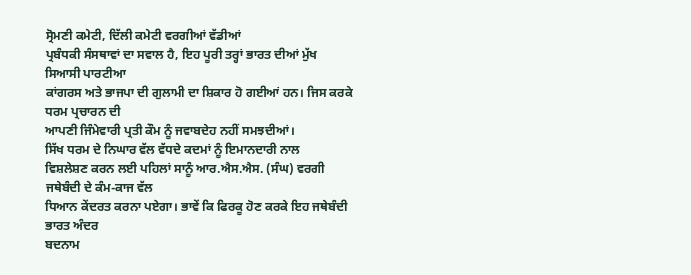ਸ੍ਰੋਮਣੀ ਕਮੇਟੀ, ਦਿੱਲੀ ਕਮੇਟੀ ਵਰਗੀਆਂ ਵੱਡੀਆਂ
ਪ੍ਰਬੰਧਕੀ ਸੰਸਥਾਵਾਂ ਦਾ ਸਵਾਲ ਹੈ, ਇਹ ਪੂਰੀ ਤਰ੍ਹਾਂ ਭਾਰਤ ਦੀਆਂ ਮੁੱਖ ਸਿਆਸੀ ਪਾਰਟੀਆ
ਕਾਂਗਰਸ ਅਤੇ ਭਾਜਪਾ ਦੀ ਗੁਲਾਮੀ ਦਾ ਸ਼ਿਕਾਰ ਹੋ ਗਈਆਂ ਹਨ। ਜਿਸ ਕਰਕੇ ਧਰਮ ਪ੍ਰਚਾਰਨ ਦੀ
ਆਪਣੀ ਜਿੰਮੇਵਾਰੀ ਪ੍ਰਤੀ ਕੌਮ ਨੂੰ ਜਵਾਬਦੇਹ ਨਹੀਂ ਸਮਝਦੀਆਂ।
ਸਿੱਖ ਧਰਮ ਦੇ ਨਿਘਾਰ ਵੱਲ ਵੱਧਦੇ ਕਦਮਾਂ ਨੂੰ ਇਮਾਨਦਾਰੀ ਨਾਲ
ਵਿਸ਼ਲੇਸ਼ਣ ਕਰਨ ਲਈ ਪਹਿਲਾਂ ਸਾਨੂੰ ਆਰ.ਐਸ.ਐਸ. (ਸੰਘ) ਵਰਗੀ ਜਥੇਬੰਦੀ ਦੇ ਕੰਮ-ਕਾਜ ਵੱਲ
ਧਿਆਨ ਕੇਂਦਰਤ ਕਰਨਾ ਪਏਗਾ। ਭਾਵੇਂ ਕਿ ਫਿਰਕੂ ਹੋਣ ਕਰਕੇ ਇਹ ਜਥੇਬੰਦੀ ਭਾਰਤ ਅੰਦਰ
ਬਦਨਾਮ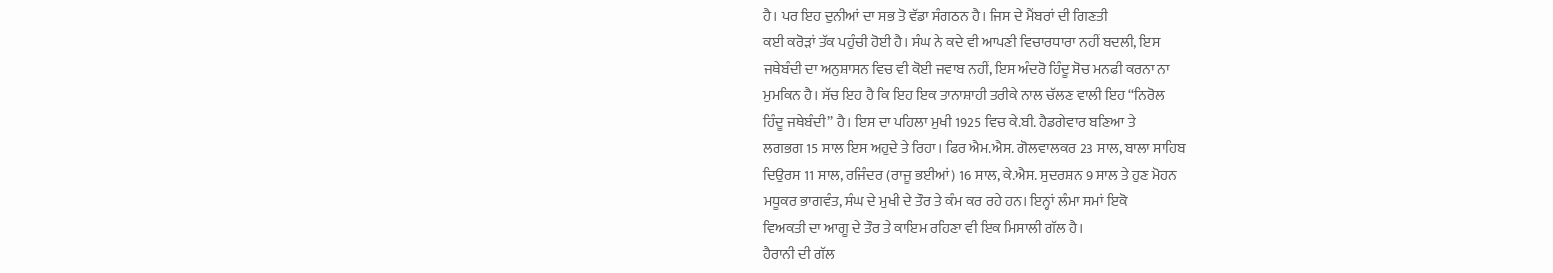ਹੈ। ਪਰ ਇਹ ਦੁਨੀਆਂ ਦਾ ਸਭ ਤੋ ਵੱਡਾ ਸੰਗਠਨ ਹੈ। ਜਿਸ ਦੇ ਮੈਂਬਰਾਂ ਦੀ ਗਿਣਤੀ
ਕਈ ਕਰੋੜਾਂ ਤੱਕ ਪਹੁੰਚੀ ਹੋਈ ਹੈ। ਸੰਘ ਨੇ ਕਦੇ ਵੀ ਆਪਣੀ ਵਿਚਾਰਧਾਰਾ ਨਹੀਂ ਬਦਲੀ, ਇਸ
ਜਥੇਬੰਦੀ ਦਾ ਅਨੁਸ਼ਾਸਨ ਵਿਚ ਵੀ ਕੋਈ ਜਵਾਬ ਨਹੀਂ, ਇਸ ਅੰਦਰੋ ਹਿੰਦੂ ਸੋਚ ਮਨਫੀ ਕਰਨਾ ਨਾ
ਮੁਮਕਿਨ ਹੈ। ਸੱਚ ਇਹ ਹੈ ਕਿ ਇਹ ਇਕ ਤਾਨਾਸ਼ਾਹੀ ਤਰੀਕੇ ਨਾਲ ਚੱਲਣ ਵਾਲੀ ਇਹ ‘‘ਨਿਰੋਲ
ਹਿੰਦੂ ਜਥੇਬੰਦੀ’’ ਹੈ। ਇਸ ਦਾ ਪਹਿਲਾ ਮੁਖੀ 1925 ਵਿਚ ਕੇ.ਬੀ. ਹੈਡਗੇਵਾਰ ਬਣਿਆ ਤੇ
ਲਗਭਗ 15 ਸਾਲ ਇਸ ਅਹੁਦੇ ਤੇ ਰਿਹਾ। ਫਿਰ ਐਮ.ਐਸ. ਗੋਲਵਾਲਕਰ 23 ਸਾਲ, ਬਾਲਾ ਸਾਹਿਬ
ਦਿਉਰਸ 11 ਸਾਲ, ਰਜਿੰਦਰ (ਰਾਜੂ ਭਈਆਂ) 16 ਸਾਲ, ਕੇ.ਐਸ. ਸੁਦਰਸ਼ਨ 9 ਸਾਲ ਤੇ ਹੁਣ ਮੋਹਨ
ਮਧੂਕਰ ਭਾਗਵੰਤ, ਸੰਘ ਦੇ ਮੁਖੀ ਦੇ ਤੌਰ ਤੇ ਕੰਮ ਕਰ ਰਹੇ ਹਨ। ਇਨ੍ਹਾਂ ਲੰਮਾ ਸਮਾਂ ਇਕੋ
ਵਿਅਕਤੀ ਦਾ ਆਗੂ ਦੇ ਤੌਰ ਤੇ ਕਾਇਮ ਰਹਿਣਾ ਵੀ ਇਕ ਮਿਸਾਲੀ ਗੱਲ ਹੈ।
ਹੈਰਾਨੀ ਦੀ ਗੱਲ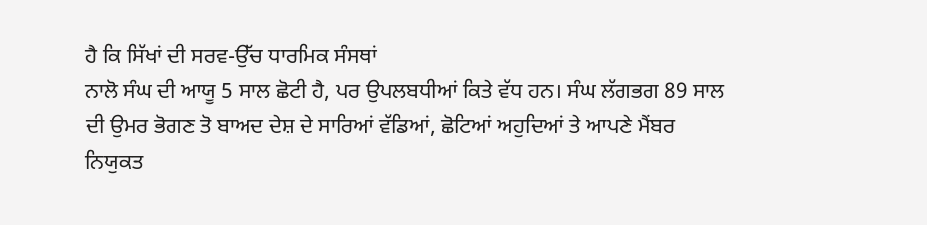ਹੈ ਕਿ ਸਿੱਖਾਂ ਦੀ ਸਰਵ-ਉੱਚ ਧਾਰਮਿਕ ਸੰਸਥਾਂ
ਨਾਲੋ ਸੰਘ ਦੀ ਆਯੂ 5 ਸਾਲ ਛੋਟੀ ਹੈ, ਪਰ ਉਪਲਬਧੀਆਂ ਕਿਤੇ ਵੱਧ ਹਨ। ਸੰਘ ਲੱਗਭਗ 89 ਸਾਲ
ਦੀ ਉਮਰ ਭੋਗਣ ਤੋ ਬਾਅਦ ਦੇਸ਼ ਦੇ ਸਾਰਿਆਂ ਵੱਡਿਆਂ, ਛੋਟਿਆਂ ਅਹੁਦਿਆਂ ਤੇ ਆਪਣੇ ਮੈਂਬਰ
ਨਿਯੁਕਤ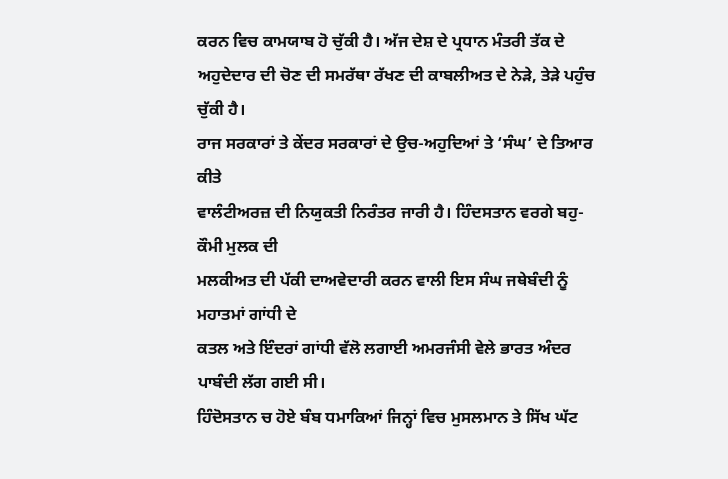ਕਰਨ ਵਿਚ ਕਾਮਯਾਬ ਹੋ ਚੁੱਕੀ ਹੈ। ਅੱਜ ਦੇਸ਼ ਦੇ ਪ੍ਰਧਾਨ ਮੰਤਰੀ ਤੱਕ ਦੇ
ਅਹੁਦੇਦਾਰ ਦੀ ਚੋਣ ਦੀ ਸਮਰੱਥਾ ਰੱਖਣ ਦੀ ਕਾਬਲੀਅਤ ਦੇ ਨੇੜੇ, ਤੇੜੇ ਪਹੁੰਚ ਚੁੱਕੀ ਹੈ।
ਰਾਜ ਸਰਕਾਰਾਂ ਤੇ ਕੇਂਦਰ ਸਰਕਾਰਾਂ ਦੇ ਉਚ-ਅਹੁਦਿਆਂ ਤੇ ‘ਸੰਘ’ ਦੇ ਤਿਆਰ ਕੀਤੇ
ਵਾਲੰਟੀਅਰਜ਼ ਦੀ ਨਿਯੁਕਤੀ ਨਿਰੰਤਰ ਜਾਰੀ ਹੈ। ਹਿੰਦਸਤਾਨ ਵਰਗੇ ਬਹੁ-ਕੌਮੀ ਮੁਲਕ ਦੀ
ਮਲਕੀਅਤ ਦੀ ਪੱਕੀ ਦਾਅਵੇਦਾਰੀ ਕਰਨ ਵਾਲੀ ਇਸ ਸੰਘ ਜਥੇਬੰਦੀ ਨੂੰ ਮਹਾਤਮਾਂ ਗਾਂਧੀ ਦੇ
ਕਤਲ ਅਤੇ ਇੰਦਰਾਂ ਗਾਂਧੀ ਵੱਲੋ ਲਗਾਈ ਅਮਰਜੰਸੀ ਵੇਲੇ ਭਾਰਤ ਅੰਦਰ ਪਾਬੰਦੀ ਲੱਗ ਗਈ ਸੀ।
ਹਿੰਦੋਸਤਾਨ ਚ ਹੋਏ ਬੰਬ ਧਮਾਕਿਆਂ ਜਿਨ੍ਹਾਂ ਵਿਚ ਮੁਸਲਮਾਨ ਤੇ ਸਿੱਖ ਘੱਟ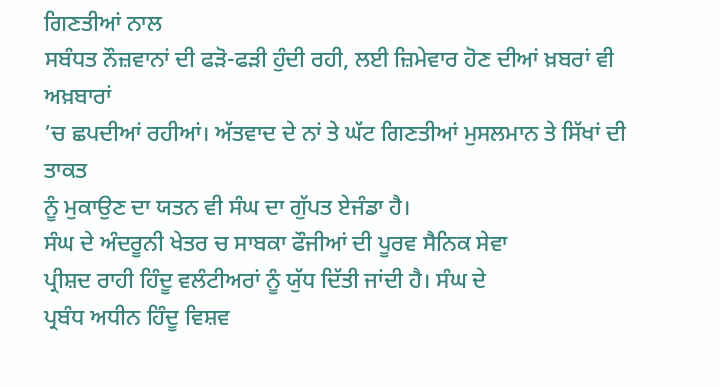ਗਿਣਤੀਆਂ ਨਾਲ
ਸਬੰਧਤ ਨੌਜ਼ਵਾਨਾਂ ਦੀ ਫੜੋ-ਫੜੀ ਹੁੰਦੀ ਰਹੀ, ਲਈ ਜ਼ਿਮੇਵਾਰ ਹੋਣ ਦੀਆਂ ਖ਼ਬਰਾਂ ਵੀ ਅਖ਼ਬਾਰਾਂ
’ਚ ਛਪਦੀਆਂ ਰਹੀਆਂ। ਅੱਤਵਾਦ ਦੇ ਨਾਂ ਤੇ ਘੱਟ ਗਿਣਤੀਆਂ ਮੁਸਲਮਾਨ ਤੇ ਸਿੱਖਾਂ ਦੀ ਤਾਕਤ
ਨੂੰ ਮੁਕਾਉਣ ਦਾ ਯਤਨ ਵੀ ਸੰਘ ਦਾ ਗੁੱਪਤ ਏਜੰਡਾ ਹੈ।
ਸੰਘ ਦੇ ਅੰਦਰੂਨੀ ਖੇਤਰ ਚ ਸਾਬਕਾ ਫੌਜੀਆਂ ਦੀ ਪੂਰਵ ਸੈਨਿਕ ਸੇਵਾ
ਪ੍ਰੀਸ਼ਦ ਰਾਹੀ ਹਿੰਦੂ ਵਲੰਟੀਅਰਾਂ ਨੂੰ ਯੁੱਧ ਦਿੱਤੀ ਜਾਂਦੀ ਹੈ। ਸੰਘ ਦੇ
ਪ੍ਰਬੰਧ ਅਧੀਨ ਹਿੰਦੂ ਵਿਸ਼ਵ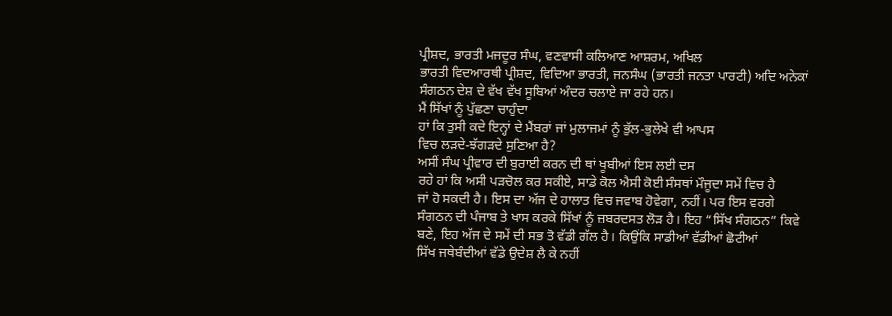ਪ੍ਰੀਸ਼ਦ, ਭਾਰਤੀ ਮਜਦੂਰ ਸੰਘ, ਵਣਵਾਸੀ ਕਲਿਆਣ ਆਸ਼ਰਮ, ਅਖਿਲ
ਭਾਰਤੀ ਵਿਦਆਰਥੀ ਪ੍ਰੀਸ਼ਦ, ਵਿਦਿਆ ਭਾਰਤੀ, ਜਨਸੰਘ (ਭਾਰਤੀ ਜਨਤਾ ਪਾਰਟੀ) ਅਦਿ ਅਨੇਕਾਂ
ਸੰਗਠਨ ਦੇਸ਼ ਦੇ ਵੱਖ ਵੱਖ ਸੂਬਿਆਂ ਅੰਦਰ ਚਲਾਏ ਜਾ ਰਹੇ ਹਨ।
ਮੈਂ ਸਿੱਖਾਂ ਨੂੰ ਪੁੱਛਣਾ ਚਾਹੁੰਦਾ
ਹਾਂ ਕਿ ਤੁਸੀ ਕਦੇ ਇਨ੍ਹਾਂ ਦੇ ਮੈਂਬਰਾਂ ਜਾਂ ਮੁਲਾਜਮਾਂ ਨੂੰ ਭੁੱਲ-ਭੁਲੇਖੇ ਵੀ ਆਪਸ
ਵਿਚ ਲੜਦੇ-ਝੱਗੜਦੇ ਸੁਣਿਆ ਹੈ?
ਅਸੀਂ ਸੰਘ ਪ੍ਰੀਵਾਰ ਦੀ ਬੁਰਾਈ ਕਰਨ ਦੀ ਥਾਂ ਖੂਬੀਆਂ ਇਸ ਲਈ ਦਸ
ਰਹੇ ਹਾਂ ਕਿ ਅਸੀ ਪੜਚੋਲ ਕਰ ਸਕੀਏ, ਸਾਡੇ ਕੋਲ ਐਸੀ ਕੋਈ ਸੰਸਥਾਂ ਮੌਜੂਦਾ ਸਮੇਂ ਵਿਚ ਹੈ
ਜਾਂ ਹੋ ਸਕਦੀ ਹੈ। ਇਸ ਦਾ ਅੱਜ ਦੇ ਹਾਲਾਤ ਵਿਚ ਜਵਾਬ ਹੋਵੇਗਾ, ਨਹੀਂ। ਪਰ ਇਸ ਵਰਗੇ
ਸੰਗਠਨ ਦੀ ਪੰਜਾਬ ਤੇ ਖਾਸ ਕਰਕੇ ਸਿੱਖਾਂ ਨੂੰ ਜ਼ਬਰਦਸਤ ਲੋੜ ਹੈ। ਇਹ “ਸਿੱਖ ਸੰਗਠਨ” ਕਿਵੇ
ਬਣੇ, ਇਹ ਅੱਜ ਦੇ ਸਮੇਂ ਦੀ ਸਭ ਤੋ ਵੱਡੀ ਗੱਲ ਹੈ। ਕਿਉਂਕਿ ਸਾਡੀਆਂ ਵੱਡੀਆਂ ਛੋਟੀਆਂ
ਸਿੱਖ ਜਥੇਬੰਦੀਆਂ ਵੱਡੇ ਉਦੇਸ਼ ਲੈ ਕੇ ਨਹੀਂ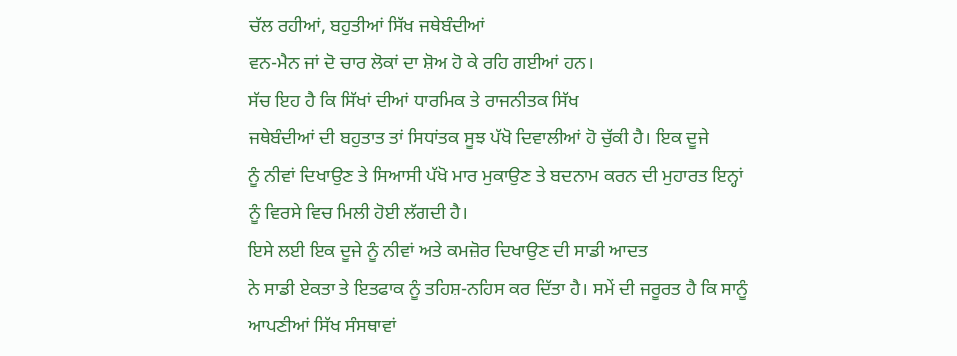ਚੱਲ ਰਹੀਆਂ, ਬਹੁਤੀਆਂ ਸਿੱਖ ਜਥੇਬੰਦੀਆਂ
ਵਨ-ਮੈਨ ਜਾਂ ਦੋ ਚਾਰ ਲੋਕਾਂ ਦਾ ਸ਼ੋਅ ਹੋ ਕੇ ਰਹਿ ਗਈਆਂ ਹਨ।
ਸੱਚ ਇਹ ਹੈ ਕਿ ਸਿੱਖਾਂ ਦੀਆਂ ਧਾਰਮਿਕ ਤੇ ਰਾਜਨੀਤਕ ਸਿੱਖ
ਜਥੇਬੰਦੀਆਂ ਦੀ ਬਹੁਤਾਤ ਤਾਂ ਸਿਧਾਂਤਕ ਸੂਝ ਪੱਖੋ ਦਿਵਾਲੀਆਂ ਹੋ ਚੁੱਕੀ ਹੈ। ਇਕ ਦੂਜੇ
ਨੂੰ ਨੀਵਾਂ ਦਿਖਾਉਣ ਤੇ ਸਿਆਸੀ ਪੱਖੋ ਮਾਰ ਮੁਕਾਉਣ ਤੇ ਬਦਨਾਮ ਕਰਨ ਦੀ ਮੁਹਾਰਤ ਇਨ੍ਹਾਂ
ਨੂੰ ਵਿਰਸੇ ਵਿਚ ਮਿਲੀ ਹੋਈ ਲੱਗਦੀ ਹੈ।
ਇਸੇ ਲਈ ਇਕ ਦੂਜੇ ਨੂੰ ਨੀਵਾਂ ਅਤੇ ਕਮਜ਼ੋਰ ਦਿਖਾਉਣ ਦੀ ਸਾਡੀ ਆਦਤ
ਨੇ ਸਾਡੀ ਏਕਤਾ ਤੇ ਇਤਫਾਕ ਨੂੰ ਤਹਿਸ਼-ਨਹਿਸ ਕਰ ਦਿੱਤਾ ਹੈ। ਸਮੇਂ ਦੀ ਜਰੂਰਤ ਹੈ ਕਿ ਸਾਨੂੰ
ਆਪਣੀਆਂ ਸਿੱਖ ਸੰਸਥਾਵਾਂ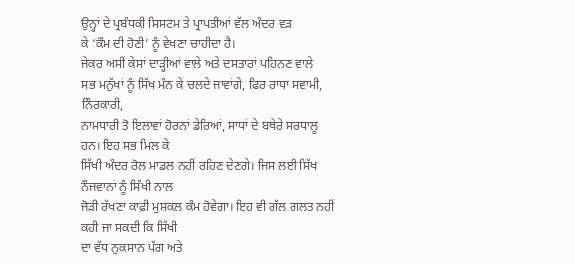ਉਨ੍ਹਾਂ ਦੇ ਪ੍ਰਬੰਧਕੀ ਸਿਸਟਮ ਤੇ ਪ੍ਰਾਪਤੀਆਂ ਵੱਲ ਅੰਦਰ ਵੜ
ਕੇ ‘ਕੌਮ ਦੀ ਹੋਣੀ’ ਨੂੰ ਵੇਖਣਾ ਚਾਹੀਦਾ ਹੈ।
ਜੇਕਰ ਅਸੀਂ ਕੇਸਾਂ ਦਾੜ੍ਹੀਆਂ ਵਾਲੇ ਅਤੇ ਦਸਤਾਰਾਂ ਪਹਿਨਣ ਵਾਲੇ
ਸਭ ਮਨੁੱਖਾਂ ਨੂੰ ਸਿੱਖ ਮੰਨ ਕੇ ਚਲਦੇ ਜਾਵਾਂਗੇ, ਫਿਰ ਰਾਧਾ ਸਵਾਮੀ, ਨਿੰਰਕਾਰੀ,
ਨਾਮਧਾਰੀ ਤੋ ਇਲਾਵਾਂ ਹੋਰਨਾਂ ਡੇਰਿਆਂ, ਸਾਧਾਂ ਦੇ ਬਥੇਰੇ ਸਰਧਾਲੂ ਹਨ। ਇਹ ਸਭ ਮਿਲ ਕੇ
ਸਿੱਖੀ ਅੰਦਰ ਰੋਲ ਮਾਡਲ ਨਹੀਂ ਰਹਿਣ ਦੇਣਗੇ। ਜਿਸ ਲਈ ਸਿੱਖ ਨੌਜਵਾਨਾਂ ਨੂੰ ਸਿੱਖੀ ਨਾਲ
ਜੋੜੀ ਰੱਖਣਾ ਕਾਫ਼ੀ ਮੁਸ਼ਕਲ ਕੰਮ ਹੋਵੇਗਾ। ਇਹ ਵੀ ਗੱਲ ਗਲਤ ਨਹੀਂ ਕਹੀ ਜਾ ਸਕਦੀ ਕਿ ਸਿੱਖੀ
ਦਾ ਵੱਧ ਨੁਕਸਾਨ ਪੱਗ ਅਤੇ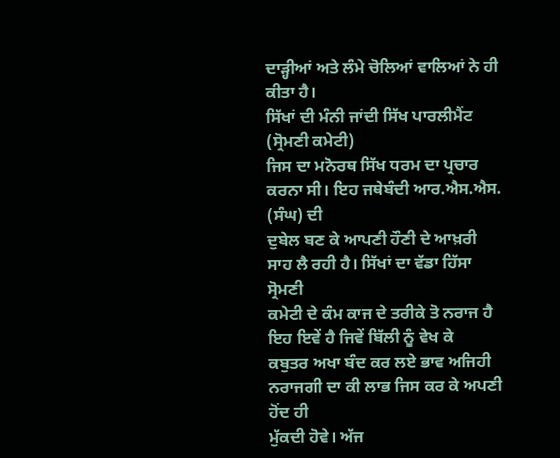ਦਾੜ੍ਹੀਆਂ ਅਤੇ ਲੰਮੇ ਚੋਲਿਆਂ ਵਾਲਿਆਂ ਨੇ ਹੀ ਕੀਤਾ ਹੈ।
ਸਿੱਖਾਂ ਦੀ ਮੰਨੀ ਜਾਂਦੀ ਸਿੱਖ ਪਾਰਲੀਮੈਂਟ (ਸ੍ਰੋਮਣੀ ਕਮੇਟੀ)
ਜਿਸ ਦਾ ਮਨੋਰਥ ਸਿੱਖ ਧਰਮ ਦਾ ਪ੍ਰਚਾਰ ਕਰਨਾ ਸੀ। ਇਹ ਜਥੇਬੰਦੀ ਆਰ.ਐਸ.ਐਸ. (ਸੰਘ) ਦੀ
ਦੁਬੇਲ ਬਣ ਕੇ ਆਪਣੀ ਹੌਣੀ ਦੇ ਆਖ਼ਰੀ ਸਾਹ ਲੈ ਰਹੀ ਹੈ। ਸਿੱਖਾਂ ਦਾ ਵੱਡਾ ਹਿੱਸਾ ਸ੍ਰੋਮਣੀ
ਕਮੇਟੀ ਦੇ ਕੰਮ ਕਾਜ ਦੇ ਤਰੀਕੇ ਤੋ ਨਰਾਜ ਹੈ ਇਹ ਇਵੇਂ ਹੈ ਜਿਵੇਂ ਬਿੱਲੀ ਨੂੰ ਵੇਖ ਕੇ
ਕਬੁਤਰ ਅਖਾ ਬੰਦ ਕਰ ਲਏ ਭਾਵ ਅਜਿਹੀ ਨਰਾਜਗੀ ਦਾ ਕੀ ਲਾਭ ਜਿਸ ਕਰ ਕੇ ਅਪਣੀ ਹੋਂਦ ਹੀ
ਮੁੱਕਦੀ ਹੋਵੇ। ਅੱਜ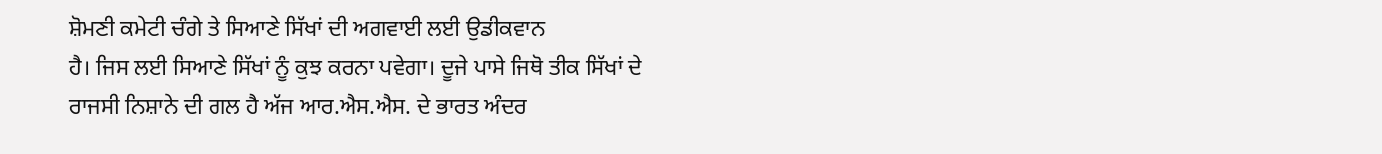ਸ਼ੋਮਣੀ ਕਮੇਟੀ ਚੰਗੇ ਤੇ ਸਿਆਣੇ ਸਿੱਖਾਂ ਦੀ ਅਗਵਾਈ ਲਈ ਉਡੀਕਵਾਨ
ਹੈ। ਜਿਸ ਲਈ ਸਿਆਣੇ ਸਿੱਖਾਂ ਨੂੰ ਕੁਝ ਕਰਨਾ ਪਵੇਗਾ। ਦੂਜੇ ਪਾਸੇ ਜਿਥੋ ਤੀਕ ਸਿੱਖਾਂ ਦੇ
ਰਾਜਸੀ ਨਿਸ਼ਾਨੇ ਦੀ ਗਲ ਹੈ ਅੱਜ ਆਰ.ਐਸ.ਐਸ. ਦੇ ਭਾਰਤ ਅੰਦਰ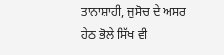ਤਾਨਾਸ਼ਾਹੀ, ਜੁਸੋਚ ਦੇ ਅਸਰ
ਹੇਠ ਭੋਲੇ ਸਿੱਖ ਵੀ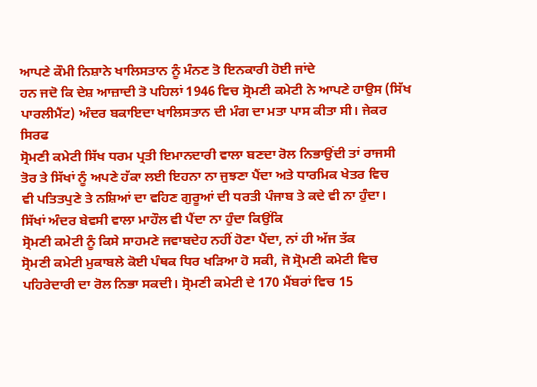ਆਪਣੇ ਕੌਮੀ ਨਿਸ਼ਾਨੇ ਖਾਲਿਸਤਾਨ ਨੂੰ ਮੰਨਣ ਤੋ ਇਨਕਾਰੀ ਹੋਈ ਜਾਂਦੇ
ਹਨ ਜਦੋ ਕਿ ਦੇਸ਼ ਆਜ਼ਾਦੀ ਤੋ ਪਹਿਲਾਂ 1946 ਵਿਚ ਸ੍ਰੋਮਣੀ ਕਮੇਟੀ ਨੇ ਆਪਣੇ ਹਾਉਸ (ਸਿੱਖ
ਪਾਰਲੀਮੈਂਟ) ਅੰਦਰ ਬਕਾਇਦਾ ਖਾਲਿਸਤਾਨ ਦੀ ਮੰਗ ਦਾ ਮਤਾ ਪਾਸ ਕੀਤਾ ਸੀ। ਜੇਕਰ ਸਿਰਫ
ਸ੍ਰੋਮਣੀ ਕਮੇਟੀ ਸਿੱਖ ਧਰਮ ਪ੍ਰਤੀ ਇਮਾਨਦਾਰੀ ਵਾਲਾ ਬਣਦਾ ਰੋਲ ਨਿਭਾਉਂਦੀ ਤਾਂ ਰਾਜਸੀ
ਤੋਰ ਤੇ ਸਿੱਖਾਂ ਨੂੰ ਅਪਣੇ ਹੱਕਾ ਲਈ ਇਹਨਾ ਨਾ ਜੁਝਣਾ ਪੈਂਦਾ ਅਤੇ ਧਾਰਮਿਕ ਖੇਤਰ ਵਿਚ
ਵੀ ਪਤਿਤਪੁਣੇ ਤੇ ਨਸ਼ਿਆਂ ਦਾ ਵਹਿਣ ਗੁਰੂਆਂ ਦੀ ਧਰਤੀ ਪੰਜਾਬ ਤੇ ਕਦੇ ਵੀ ਨਾ ਹੁੰਦਾ।
ਸਿੱਖਾਂ ਅੰਦਰ ਬੇਵਸੀ ਵਾਲਾ ਮਾਹੌਲ ਵੀ ਪੈਂਦਾ ਨਾ ਹੁੰਦਾ ਕਿਉਂਕਿ
ਸ੍ਰੋਮਣੀ ਕਮੇਟੀ ਨੂੰ ਕਿਸੇ ਸਾਹਮਣੇ ਜਵਾਬਦੇਹ ਨਹੀਂ ਹੋਣਾ ਪੈਂਦਾ, ਨਾਂ ਹੀ ਅੱਜ ਤੱਕ
ਸ੍ਰੋਮਣੀ ਕਮੇਟੀ ਮੁਕਾਬਲੇ ਕੋਈ ਪੰਥਕ ਧਿਰ ਖੜਿਆ ਹੋ ਸਕੀ, ਜੋ ਸ੍ਰੋਮਣੀ ਕਮੇਟੀ ਵਿਚ
ਪਹਿਰੇਦਾਰੀ ਦਾ ਰੋਲ ਨਿਭਾ ਸਕਦੀ। ਸ੍ਰੋਮਣੀ ਕਮੇਟੀ ਦੇ 170 ਮੈਂਬਰਾਂ ਵਿਚ 15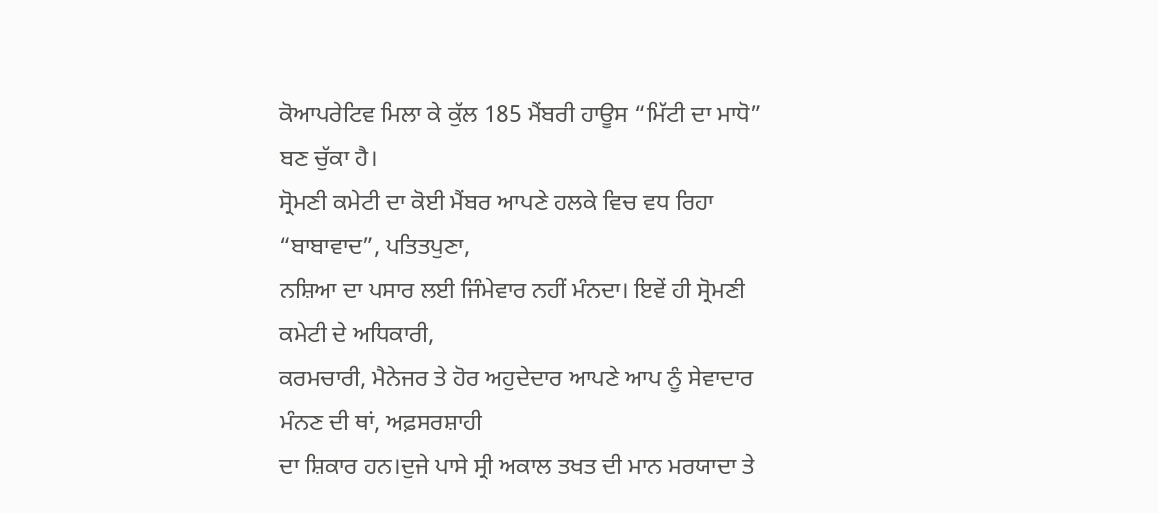ਕੋਆਪਰੇਟਿਵ ਮਿਲਾ ਕੇ ਕੁੱਲ 185 ਮੈਂਬਰੀ ਹਾਊਸ “ਮਿੱਟੀ ਦਾ ਮਾਧੋ” ਬਣ ਚੁੱਕਾ ਹੈ।
ਸ੍ਰੋਮਣੀ ਕਮੇਟੀ ਦਾ ਕੋਈ ਮੈਂਬਰ ਆਪਣੇ ਹਲਕੇ ਵਿਚ ਵਧ ਰਿਹਾ “ਬਾਬਾਵਾਦ”, ਪਤਿਤਪੁਣਾ,
ਨਸ਼ਿਆ ਦਾ ਪਸਾਰ ਲਈ ਜਿੰਮੇਵਾਰ ਨਹੀਂ ਮੰਨਦਾ। ਇਵੇਂ ਹੀ ਸ੍ਰੋਮਣੀ ਕਮੇਟੀ ਦੇ ਅਧਿਕਾਰੀ,
ਕਰਮਚਾਰੀ, ਮੈਨੇਜਰ ਤੇ ਹੋਰ ਅਹੁਦੇਦਾਰ ਆਪਣੇ ਆਪ ਨੂੰ ਸੇਵਾਦਾਰ ਮੰਨਣ ਦੀ ਥਾਂ, ਅਫ਼ਸਰਸ਼ਾਹੀ
ਦਾ ਸ਼ਿਕਾਰ ਹਨ।ਦੁਜੇ ਪਾਸੇ ਸ੍ਰੀ ਅਕਾਲ ਤਖਤ ਦੀ ਮਾਨ ਮਰਯਾਦਾ ਤੇ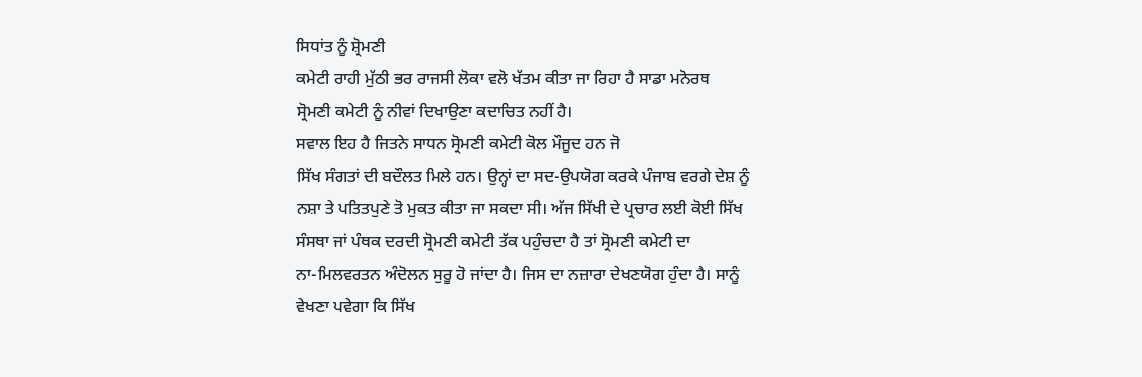ਸਿਧਾਂਤ ਨੂੰ ਸ਼੍ਰੋਮਣੀ
ਕਮੇਟੀ ਰਾਹੀ ਮੁੱਠੀ ਭਰ ਰਾਜਸੀ ਲੋਕਾ ਵਲੋ ਖੱਤਮ ਕੀਤਾ ਜਾ ਰਿਹਾ ਹੈ ਸਾਡਾ ਮਨੋਰਥ
ਸ੍ਰੋਮਣੀ ਕਮੇਟੀ ਨੂੰ ਨੀਵਾਂ ਦਿਖਾਉਣਾ ਕਦਾਚਿਤ ਨਹੀਂ ਹੈ।
ਸਵਾਲ ਇਹ ਹੈ ਜਿਤਨੇ ਸਾਧਨ ਸ੍ਰੋਮਣੀ ਕਮੇਟੀ ਕੋਲ ਮੌਜੂਦ ਹਨ ਜੋ
ਸਿੱਖ ਸੰਗਤਾਂ ਦੀ ਬਦੌਲਤ ਮਿਲੇ ਹਨ। ਉਨ੍ਹਾਂ ਦਾ ਸਦ-ਉਪਯੋਗ ਕਰਕੇ ਪੰਜਾਬ ਵਰਗੇ ਦੇਸ਼ ਨੂੰ
ਨਸ਼ਾ ਤੇ ਪਤਿਤਪੁਣੇ ਤੋ ਮੁਕਤ ਕੀਤਾ ਜਾ ਸਕਦਾ ਸੀ। ਅੱਜ ਸਿੱਖੀ ਦੇ ਪ੍ਰਚਾਰ ਲਈ ਕੋਈ ਸਿੱਖ
ਸੰਸਥਾ ਜਾਂ ਪੰਥਕ ਦਰਦੀ ਸ੍ਰੋਮਣੀ ਕਮੇਟੀ ਤੱਕ ਪਹੁੰਚਦਾ ਹੈ ਤਾਂ ਸ੍ਰੋਮਣੀ ਕਮੇਟੀ ਦਾ
ਨਾ-ਮਿਲਵਰਤਨ ਅੰਦੋਲਨ ਸੁਰੂ ਹੋ ਜਾਂਦਾ ਹੈ। ਜਿਸ ਦਾ ਨਜ਼ਾਰਾ ਦੇਖਣਯੋਗ ਹੁੰਦਾ ਹੈ। ਸਾਨੂੰ
ਵੇਖਣਾ ਪਵੇਗਾ ਕਿ ਸਿੱਖ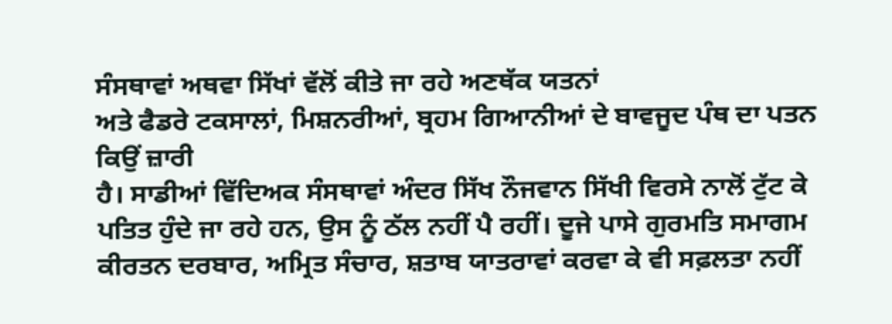ਸੰਸਥਾਵਾਂ ਅਥਵਾ ਸਿੱਖਾਂ ਵੱਲੋਂ ਕੀਤੇ ਜਾ ਰਹੇ ਅਣਥੱਕ ਯਤਨਾਂ
ਅਤੇ ਫੈਡਰੇ ਟਕਸਾਲਾਂ, ਮਿਸ਼ਨਰੀਆਂ, ਬ੍ਰਹਮ ਗਿਆਨੀਆਂ ਦੇ ਬਾਵਜੂਦ ਪੰਥ ਦਾ ਪਤਨ ਕਿਉਂ ਜ਼ਾਰੀ
ਹੈ। ਸਾਡੀਆਂ ਵਿੱਦਿਅਕ ਸੰਸਥਾਵਾਂ ਅੰਦਰ ਸਿੱਖ ਨੌਜਵਾਨ ਸਿੱਖੀ ਵਿਰਸੇ ਨਾਲੋਂ ਟੁੱਟ ਕੇ
ਪਤਿਤ ਹੁੰਦੇ ਜਾ ਰਹੇ ਹਨ, ਉਸ ਨੂੰ ਠੱਲ ਨਹੀਂ ਪੈ ਰਹੀਂ। ਦੂਜੇ ਪਾਸੇ ਗੁਰਮਤਿ ਸਮਾਗਮ
ਕੀਰਤਨ ਦਰਬਾਰ, ਅਮ੍ਰਿਤ ਸੰਚਾਰ, ਸ਼ਤਾਬ ਯਾਤਰਾਵਾਂ ਕਰਵਾ ਕੇ ਵੀ ਸਫ਼ਲਤਾ ਨਹੀਂ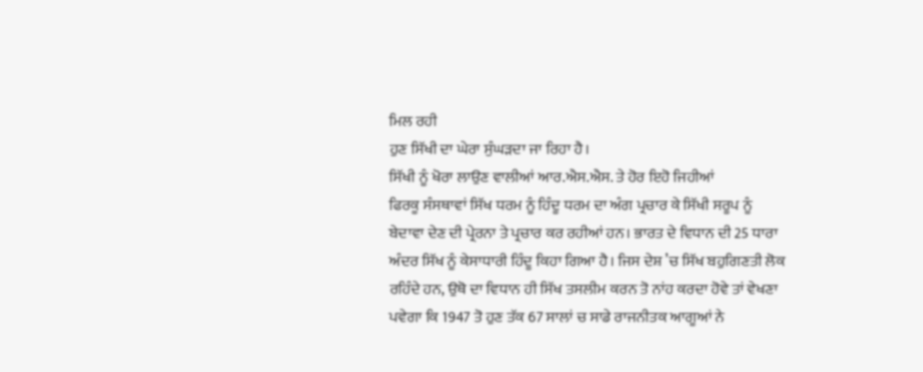ਮਿਲ ਰਹੀ
ਹੁਣ ਸਿੱਖੀ ਦਾ ਘੇਰਾ ਸੁੰਘੜਦਾ ਜਾ ਰਿਹਾ ਹੈ।
ਸਿੱਖੀ ਨੂੰ ਖੋਰਾ ਲਾਉਣ ਵਾਲੀਆਂ ਆਰ.ਐਸ.ਐਸ. ਤੇ ਹੋਰ ਇਹੋ ਜਿਹੀਆਂ
ਫਿਰਕੂ ਸੰਸਥਾਵਾਂ ਸਿੱਖ ਧਰਮ ਨੂੰ ਹਿੰਦੂ ਧਰਮ ਦਾ ਅੰਗ ਪ੍ਰਚਾਰ ਕੇ ਸਿੱਖੀ ਸਰੂਪ ਨੂੰ
ਬੇਦਾਵਾ ਦੇਣ ਦੀ ਪ੍ਰੇਰਨਾ ਤੇ ਪ੍ਰਚਾਰ ਕਰ ਰਹੀਆਂ ਹਨ। ਭਾਰਤ ਦੇ ਵਿਧਾਨ ਦੀ 25 ਧਾਰਾ
ਅੰਦਰ ਸਿੱਖ ਨੂੰ ਕੇਸਾਧਾਰੀ ਹਿੰਦੂ ਕਿਹਾ ਗਿਆ ਹੈ। ਜਿਸ ਦੇਸ਼ ’ਚ ਸਿੱਖ ਬਹੁਗਿਣਤੀ ਲੋਕ
ਰਹਿੰਦੇ ਹਨ, ਉਥੋ ਦਾ ਵਿਧਾਨ ਹੀ ਸਿੱਖ ਤਸਲੀਮ ਕਰਨ ਤੋ ਨਾਂਹ ਕਰਦਾ ਹੋਵੇ ਤਾਂ ਵੇਖਣਾ
ਪਵੇਗਾ ਕਿ 1947 ਤੋ ਹੁਣ ਤੱਕ 67 ਸਾਲਾਂ ਚ ਸਾਡੇ ਰਾਜਨੀਤਕ ਆਗੂਆਂ ਨੇ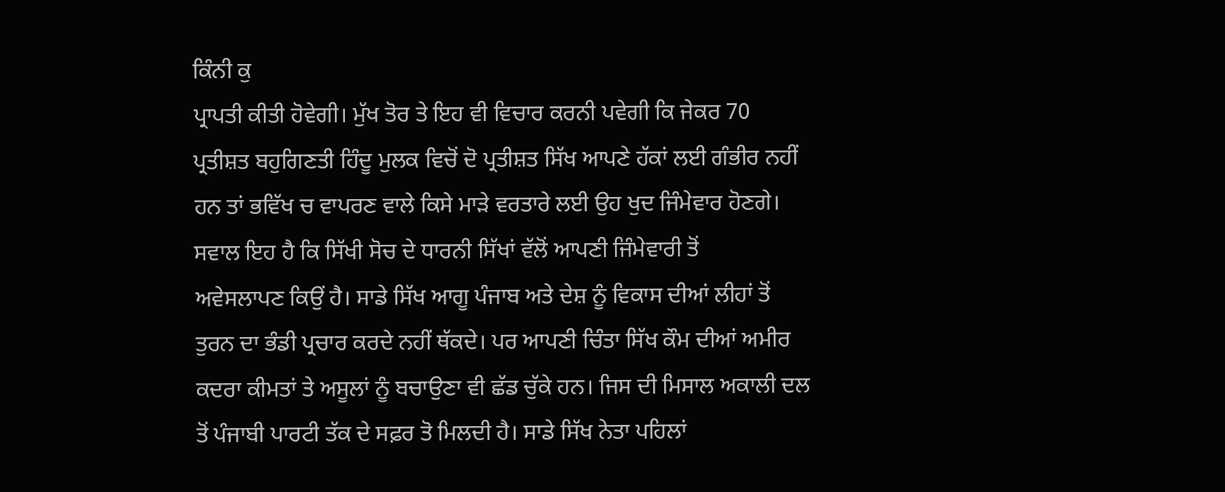ਕਿੰਨੀ ਕੁ
ਪ੍ਰਾਪਤੀ ਕੀਤੀ ਹੋਵੇਗੀ। ਮੁੱਖ ਤੋਰ ਤੇ ਇਹ ਵੀ ਵਿਚਾਰ ਕਰਨੀ ਪਵੇਗੀ ਕਿ ਜੇਕਰ 70
ਪ੍ਰਤੀਸ਼ਤ ਬਹੁਗਿਣਤੀ ਹਿੰਦੂ ਮੁਲਕ ਵਿਚੋਂ ਦੋ ਪ੍ਰਤੀਸ਼ਤ ਸਿੱਖ ਆਪਣੇ ਹੱਕਾਂ ਲਈ ਗੰਭੀਰ ਨਹੀਂ
ਹਨ ਤਾਂ ਭਵਿੱਖ ਚ ਵਾਪਰਣ ਵਾਲੇ ਕਿਸੇ ਮਾੜੇ ਵਰਤਾਰੇ ਲਈ ਉਹ ਖੁਦ ਜਿੰਮੇਵਾਰ ਹੋਣਗੇ।
ਸਵਾਲ ਇਹ ਹੈ ਕਿ ਸਿੱਖੀ ਸੋਚ ਦੇ ਧਾਰਨੀ ਸਿੱਖਾਂ ਵੱਲੋਂ ਆਪਣੀ ਜਿੰਮੇਵਾਰੀ ਤੋਂ
ਅਵੇਸਲਾਪਣ ਕਿਉਂ ਹੈ। ਸਾਡੇ ਸਿੱਖ ਆਗੂ ਪੰਜਾਬ ਅਤੇ ਦੇਸ਼ ਨੂੰ ਵਿਕਾਸ ਦੀਆਂ ਲੀਹਾਂ ਤੋਂ
ਤੁਰਨ ਦਾ ਭੰਡੀ ਪ੍ਰਚਾਰ ਕਰਦੇ ਨਹੀਂ ਥੱਕਦੇ। ਪਰ ਆਪਣੀ ਚਿੰਤਾ ਸਿੱਖ ਕੌਮ ਦੀਆਂ ਅਮੀਰ
ਕਦਰਾ ਕੀਮਤਾਂ ਤੇ ਅਸੂਲਾਂ ਨੂੰ ਬਚਾਉਣਾ ਵੀ ਛੱਡ ਚੁੱਕੇ ਹਨ। ਜਿਸ ਦੀ ਮਿਸਾਲ ਅਕਾਲੀ ਦਲ
ਤੋਂ ਪੰਜਾਬੀ ਪਾਰਟੀ ਤੱਕ ਦੇ ਸਫ਼ਰ ਤੋ ਮਿਲਦੀ ਹੈ। ਸਾਡੇ ਸਿੱਖ ਨੇਤਾ ਪਹਿਲਾਂ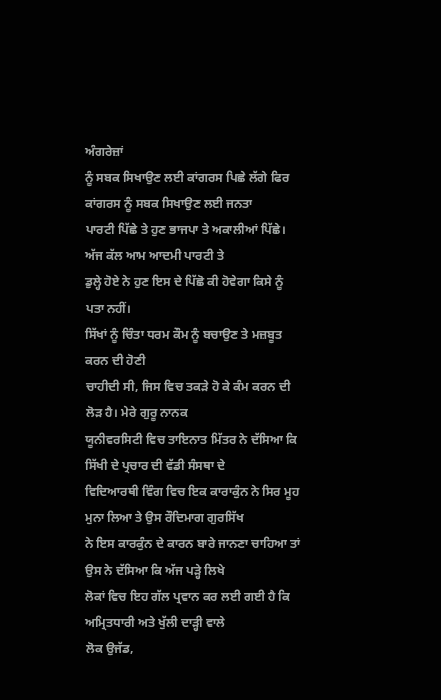ਅੰਗਰੇਜ਼ਾਂ
ਨੂੰ ਸਬਕ ਸਿਖਾਉਣ ਲਈ ਕਾਂਗਰਸ ਪਿਛੇ ਲੱਗੇ ਫਿਰ ਕਾਂਗਰਸ ਨੂੰ ਸਬਕ ਸਿਖਾਉਣ ਲਈ ਜਨਤਾ
ਪਾਰਟੀ ਪਿੱਛੇ ਤੇ ਹੁਣ ਭਾਜਪਾ ਤੇ ਅਕਾਲੀਆਂ ਪਿੱਛੇ। ਅੱਜ ਕੱਲ ਆਮ ਆਦਮੀ ਪਾਰਟੀ ਤੇ
ਡੁਲ੍ਹੇ ਹੋਏ ਨੇ ਹੁਣ ਇਸ ਦੇ ਪਿੱਛੋ ਕੀ ਹੋਵੇਗਾ ਕਿਸੇ ਨੂੰ ਪਤਾ ਨਹੀਂ।
ਸਿੱਖਾਂ ਨੂੰ ਚਿੰਤਾ ਧਰਮ ਕੌਮ ਨੂੰ ਬਚਾਉਣ ਤੇ ਮਜ਼ਬੂਤ ਕਰਨ ਦੀ ਹੋਣੀ
ਚਾਹੀਦੀ ਸੀ, ਜਿਸ ਵਿਚ ਤਕੜੇ ਹੋ ਕੇ ਕੰਮ ਕਰਨ ਦੀ ਲੋੜ ਹੈ। ਮੇਰੇ ਗੁਰੂ ਨਾਨਕ
ਯੂਨੀਵਰਸਿਟੀ ਵਿਚ ਤਾਇਨਾਤ ਮਿੱਤਰ ਨੇ ਦੱਸਿਆ ਕਿ ਸਿੱਖੀ ਦੇ ਪ੍ਰਚਾਰ ਦੀ ਵੱਡੀ ਸੰਸਥਾ ਦੇ
ਵਿਦਿਆਰਥੀ ਵਿੰਗ ਵਿਚ ਇਕ ਕਾਰਾਕੁੰਨ ਨੇ ਸਿਰ ਮੂਹ ਮੁਨਾ ਲਿਆ ਤੇ ਉਸ ਰੌਦਿਮਾਗ ਗੁਰਸਿੱਖ
ਨੇ ਇਸ ਕਾਰਕੁੰਨ ਦੇ ਕਾਰਨ ਬਾਰੇ ਜਾਨਣਾ ਚਾਹਿਆ ਤਾਂ ਉਸ ਨੇ ਦੱਸਿਆ ਕਿ ਅੱਜ ਪੜ੍ਹੇ ਲਿਖੇ
ਲੋਕਾਂ ਵਿਚ ਇਹ ਗੱਲ ਪ੍ਰਵਾਨ ਕਰ ਲਈ ਗਈ ਹੈ ਕਿ ਅਮ੍ਰਿਤਧਾਰੀ ਅਤੇ ਖੁੱਲੀ ਦਾੜ੍ਹੀ ਵਾਲੇ
ਲੋਕ ਉਜੱਡ,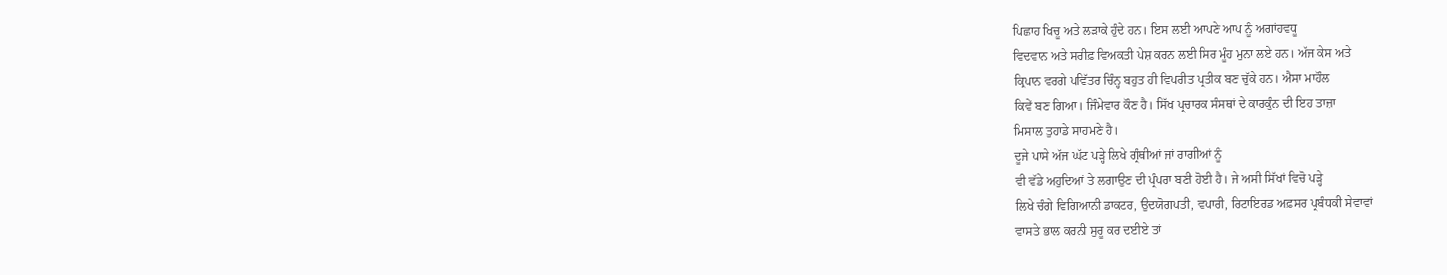ਪਿਛਾਹ ਖਿਚੂ ਅਤੇ ਲੜਾਕੇ ਹੁੰਦੇ ਹਨ। ਇਸ ਲਈ ਆਪਣੇ ਆਪ ਨੂੰ ਅਗਾਂਹਵਧੂ
ਵਿਦਵਾਨ ਅਤੇ ਸਰੀਫ਼ ਵਿਅਕਤੀ ਪੇਸ਼ ਕਰਨ ਲਈ ਸਿਰ ਮੂੰਹ ਮੁਨਾ ਲਏ ਹਨ। ਅੱਜ ਕੇਸ ਅਤੇ
ਕ੍ਰਿਪਾਨ ਵਰਗੇ ਪਵਿੱਤਰ ਚਿੰਨ੍ਹ ਬਹੁਤ ਹੀ ਵਿਪਰੀਤ ਪ੍ਰਤੀਕ ਬਣ ਚੁੱਕੇ ਹਨ। ਐਸਾ ਮਾਹੌਲ
ਕਿਵੇਂ ਬਣ ਗਿਆ। ਜਿੰਮੇਵਾਰ ਕੌਣ ਹੈ। ਸਿੱਖ ਪ੍ਰਚਾਰਕ ਸੰਸਥਾਂ ਦੇ ਕਾਰਕੁੰਨ ਦੀ ਇਹ ਤਾਜ਼ਾ
ਮਿਸਾਲ ਤੁਹਾਡੇ ਸਾਹਮਣੇ ਹੈ।
ਦੂਜੇ ਪਾਸੇ ਅੱਜ ਘੱਟ ਪੜ੍ਹੇ ਲਿਖੇ ਗ੍ਰੰਥੀਆਂ ਜਾਂ ਰਾਗੀਆਂ ਨੂੰ
ਵੀ ਵੱਡੇ ਅਹੁਦਿਆਂ ਤੇ ਲਗਾਉਣ ਦੀ ਪ੍ਰੰਪਰਾ ਬਣੀ ਹੋਈ ਹੈ। ਜੇ ਅਸੀ ਸਿੱਖਾਂ ਵਿਚੋ ਪੜ੍ਹੇ
ਲਿਖੇ ਚੰਗੇ ਵਿਗਿਆਨੀ ਡਾਕਟਰ, ਉਦਯੋਗਪਤੀ, ਵਪਾਰੀ, ਰਿਟਾਇਰਡ ਅਫ਼ਸਰ ਪ੍ਰਬੰਧਕੀ ਸੇਵਾਵਾਂ
ਵਾਸਤੇ ਭਾਲ ਕਰਨੀ ਸੁਰੂ ਕਰ ਦਈਏ ਤਾਂ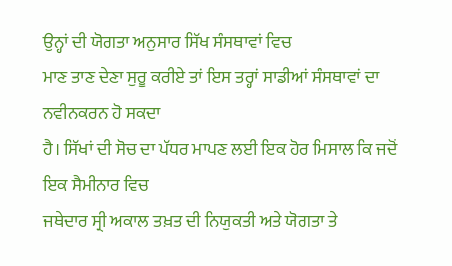ਉਨ੍ਹਾਂ ਦੀ ਯੋਗਤਾ ਅਨੁਸਾਰ ਸਿੱਖ ਸੰਸਥਾਵਾਂ ਵਿਚ
ਮਾਣ ਤਾਣ ਦੇਣਾ ਸੁਰੂ ਕਰੀਏ ਤਾਂ ਇਸ ਤਰ੍ਹਾਂ ਸਾਡੀਆਂ ਸੰਸਥਾਵਾਂ ਦਾ ਨਵੀਨਕਰਨ ਹੋ ਸਕਦਾ
ਹੈ। ਸਿੱਖਾਂ ਦੀ ਸੋਚ ਦਾ ਪੱਧਰ ਮਾਪਣ ਲਈ ਇਕ ਹੋਰ ਮਿਸਾਲ ਕਿ ਜਦੋਂ ਇਕ ਸੈਮੀਨਾਰ ਵਿਚ
ਜਥੇਦਾਰ ਸ੍ਰੀ ਅਕਾਲ ਤਖ਼ਤ ਦੀ ਨਿਯੁਕਤੀ ਅਤੇ ਯੋਗਤਾ ਤੇ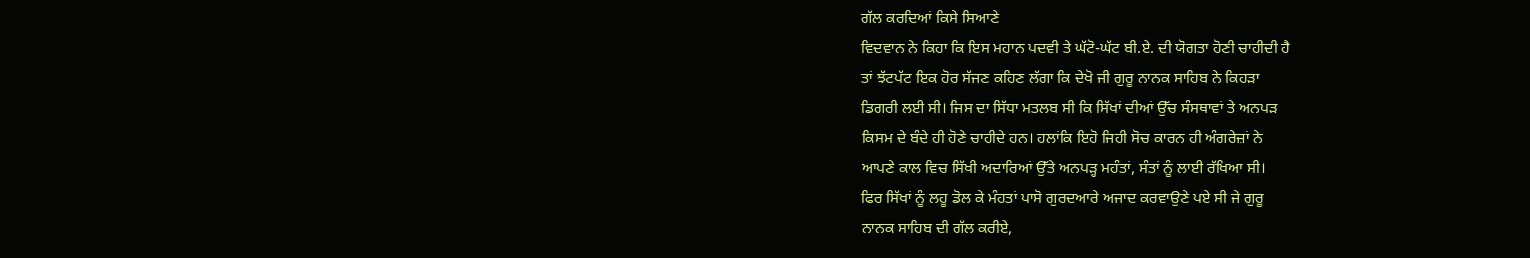ਗੱਲ ਕਰਦਿਆਂ ਕਿਸੇ ਸਿਆਣੇ
ਵਿਦਵਾਨ ਨੇ ਕਿਹਾ ਕਿ ਇਸ ਮਹਾਨ ਪਦਵੀ ਤੇ ਘੱਟੋ-ਘੱਟ ਬੀ.ਏ. ਦੀ ਯੋਗਤਾ ਹੋਣੀ ਚਾਹੀਦੀ ਹੈ
ਤਾਂ ਝੱਟਪੱਟ ਇਕ ਹੋਰ ਸੱਜਣ ਕਹਿਣ ਲੱਗਾ ਕਿ ਦੇਖੋ ਜੀ ਗੁਰੂ ਨਾਨਕ ਸਾਹਿਬ ਨੇ ਕਿਹੜਾ
ਡਿਗਰੀ ਲਈ ਸੀ। ਜਿਸ ਦਾ ਸਿੱਧਾ ਮਤਲਬ ਸੀ ਕਿ ਸਿੱਖਾਂ ਦੀਆਂ ਉੱਚ ਸੰਸਥਾਵਾਂ ਤੇ ਅਨਪੜ
ਕਿਸਮ ਦੇ ਬੰਦੇ ਹੀ ਹੋਣੇ ਚਾਹੀਦੇ ਹਨ। ਹਲਾਂਕਿ ਇਹੋ ਜਿਹੀ ਸੋਚ ਕਾਰਨ ਹੀ ਅੰਗਰੇਜ਼ਾਂ ਨੇ
ਆਪਣੇ ਕਾਲ ਵਿਚ ਸਿੱਖੀ ਅਦਾਰਿਆਂ ਉੱਤੇ ਅਨਪੜ੍ਹ ਮਹੰਤਾਂ, ਸੰਤਾਂ ਨੂੰ ਲਾਈ ਰੱਖਿਆ ਸੀ।
ਫਿਰ ਸਿੱਖਾਂ ਨੂੰ ਲਹੂ ਡੋਲ ਕੇ ਮੰਹਤਾਂ ਪਾਸੋ ਗੁਰਦਆਰੇ ਅਜਾਦ ਕਰਵਾਉਣੇ ਪਏ ਸੀ ਜੇ ਗੁਰੂ
ਨਾਨਕ ਸਾਹਿਬ ਦੀ ਗੱਲ ਕਰੀਏ,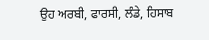ਉਹ ਅਰਬੀ, ਫਾਰਸੀ, ਲੰਡੇ, ਹਿਸਾਬ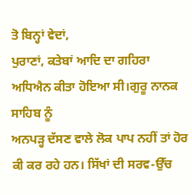ਤੋ ਬਿਨ੍ਹਾਂ ਵੇਦਾਂ,
ਪੁਰਾਣਾਂ, ਕਤੇਬਾਂ ਆਦਿ ਦਾ ਗਹਿਰਾ ਅਧਿਐਨ ਕੀਤਾ ਹੋਇਆ ਸੀ।ਗੁਰੂ ਨਾਨਕ ਸਾਹਿਬ ਨੂੰ
ਅਨਪੜ੍ਹ ਦੱਸਣ ਵਾਲੇ ਲੋਕ ਪਾਪ ਨਹੀਂ ਤਾਂ ਹੋਰ ਕੀ ਕਰ ਰਹੇ ਹਨ। ਸਿੱਖਾਂ ਦੀ ਸਰਵ-ਉੱਚ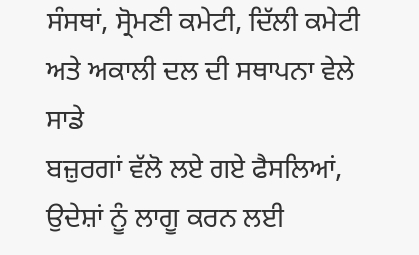ਸੰਸਥਾਂ, ਸ੍ਰੋਮਣੀ ਕਮੇਟੀ, ਦਿੱਲੀ ਕਮੇਟੀ ਅਤੇ ਅਕਾਲੀ ਦਲ ਦੀ ਸਥਾਪਨਾ ਵੇਲੇ ਸਾਡੇ
ਬਜ਼ੁਰਗਾਂ ਵੱਲੋ ਲਏ ਗਏ ਫੈਸਲਿਆਂ, ਉਦੇਸ਼ਾਂ ਨੂੰ ਲਾਗੂ ਕਰਨ ਲਈ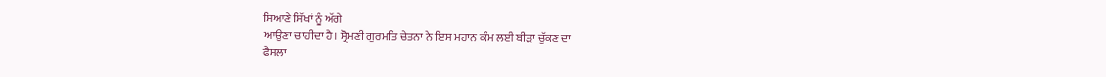ਸਿਆਣੇ ਸਿੱਖਾਂ ਨੂੰ ਅੱਗੇ
ਆਉਣਾ ਚਾਹੀਦਾ ਹੈ। ਸ੍ਰੋਮਣੀ ਗੁਰਮਤਿ ਚੇਤਨਾ ਨੇ ਇਸ ਮਹਾਨ ਕੰਮ ਲਈ ਬੀੜਾ ਚੁੱਕਣ ਦਾ
ਫੈਸਲਾ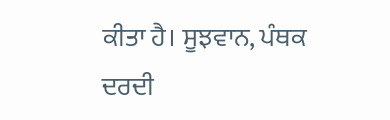ਕੀਤਾ ਹੈ। ਸੂਝਵਾਨ, ਪੰਥਕ ਦਰਦੀ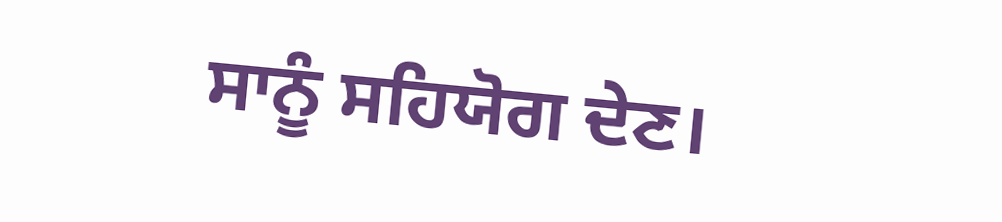ਸਾਨੂੰ ਸਹਿਯੋਗ ਦੇਣ।